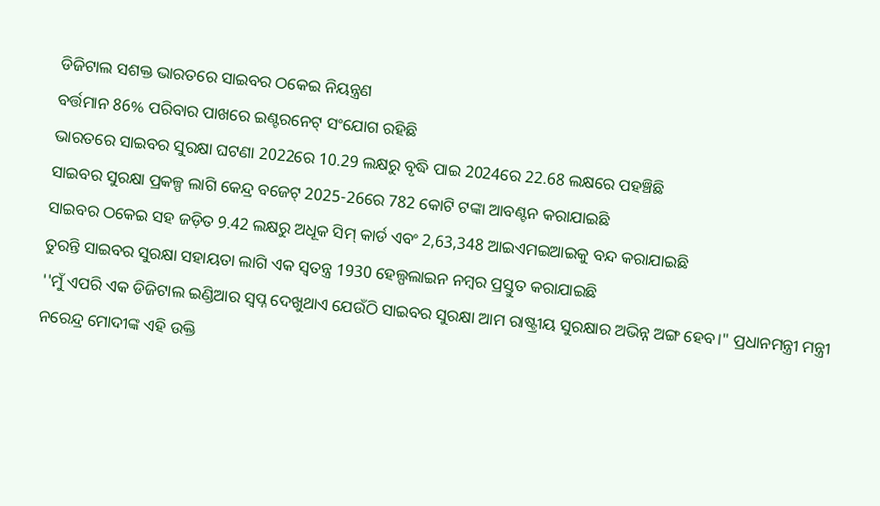ଡିଜିଟାଲ ସଶକ୍ତ ଭାରତରେ ସାଇବର ଠକେଇ ନିୟନ୍ତ୍ରଣ
ବର୍ତ୍ତମାନ 86% ପରିବାର ପାଖରେ ଇଣ୍ଟରନେଟ୍ ସଂଯୋଗ ରହିଛି
ଭାରତରେ ସାଇବର ସୁରକ୍ଷା ଘଟଣା 2022ରେ 10.29 ଲକ୍ଷରୁ ବୃଦ୍ଧି ପାଇ 2024ରେ 22.68 ଲକ୍ଷରେ ପହଞ୍ଚିଛି
ସାଇବର ସୁରକ୍ଷା ପ୍ରକଳ୍ପ ଲାଗି କେନ୍ଦ୍ର ବଜେଟ୍ 2025-26ରେ 782 କୋଟି ଟଙ୍କା ଆବଣ୍ଟନ କରାଯାଇଛି
ସାଇବର ଠକେଇ ସହ ଜଡ଼ିତ 9.42 ଲକ୍ଷରୁ ଅଧୂକ ସିମ୍ କାର୍ଡ ଏବଂ 2,63,348 ଆଇଏମଇଆଇକୁ ବନ୍ଦ କରାଯାଇଛି
ତୁରନ୍ତି ସାଇବର ସୁରକ୍ଷା ସହାୟତା ଲାଗି ଏକ ସ୍ବତନ୍ତ୍ର 1930 ହେଲ୍ପଲାଇନ ନମ୍ବର ପ୍ରସ୍ତୁତ କରାଯାଇଛି
''ମୁଁ ଏପରି ଏକ ଡିଜିଟାଲ ଇଣ୍ଡିଆର ସ୍ବପ୍ନ ଦେଖୁଥାଏ ଯେଉଁଠି ସାଇବର ସୁରକ୍ଷା ଆମ ରାଷ୍ଟ୍ରୀୟ ସୁରକ୍ଷାର ଅଭିନ୍ନ ଅଙ୍ଗ ହେବ।" ପ୍ରଧାନମନ୍ତ୍ରୀ ମନ୍ତ୍ରୀ ନରେନ୍ଦ୍ର ମୋଦୀଙ୍କ ଏହି ଉକ୍ତି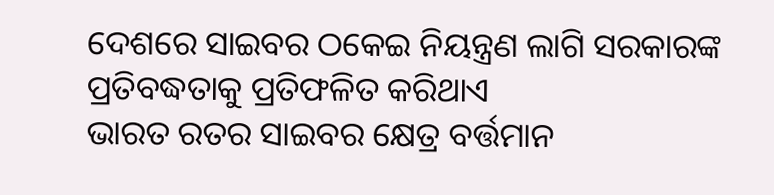ଦେଶରେ ସାଇବର ଠକେଇ ନିୟନ୍ତ୍ରଣ ଲାଗି ସରକାରଙ୍କ ପ୍ରତିବଦ୍ଧତାକୁ ପ୍ରତିଫଳିତ କରିଥାଏ
ଭାରତ ରତର ସାଇବର କ୍ଷେତ୍ର ବର୍ତ୍ତମାନ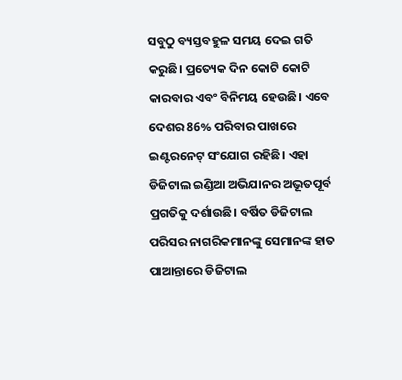ସବୁଠୁ ବ୍ୟସ୍ତବହୁଳ ସମୟ ଦେଇ ଗତି କରୁଛି। ପ୍ରତ୍ୟେକ ଦିନ କୋଟି କୋଟି କାରବାର ଏବଂ ବିନିମୟ ହେଉଛି। ଏବେ ଦେଶର 86% ପରିବାର ପାଖରେ ଇଣ୍ଟରନେଟ୍ ସଂଯୋଗ ରହିଛି। ଏହା ଡିଜିଟାଲ ଇଣ୍ଡିଆ ଅଭିଯାନର ଅଭୂତପୂର୍ବ ପ୍ରଗତିକୁ ଦର୍ଶାଉଛି। ବର୍ଷିତ ଡିଜିଟାଲ ପରିସର ନାଗରିକମାନଙ୍କୁ ସେମାନଙ୍କ ହାତ ପାଆନ୍ତାରେ ଡିଜିଟାଲ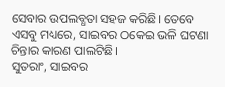ସେବାର ଉପଲବ୍ଧତା ସହଜ କରିଛି। ତେବେ ଏସବୁ ମଧ୍ୟରେ, ସାଇବର ଠକେଇ ଭଳି ଘଟଣା ଚିନ୍ତାର କାରଣ ପାଲଟିଛି।
ସୁତରାଂ, ସାଇବର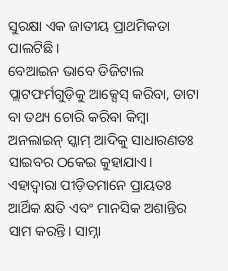ସୁରକ୍ଷା ଏକ ଜାତୀୟ ପ୍ରାଥମିକତା ପାଲଟିଛି।
ବେଆଇନ ଭାବେ ଡିଜିଟାଲ ପ୍ଲାଟଫର୍ମଗୁଡ଼ିକୁ ଆକ୍ସେସ୍ କରିବା, ଡାଟା ବା ତଥ୍ୟ ଚୋରି କରିବା କିମ୍ବା ଅନଲାଇନ୍ ସ୍କାମ୍ ଆଦିକୁ ସାଧାରଣତଃ ସାଇବର ଠକେଇ କୁହାଯାଏ। ଏହାଦ୍ବାରା ପୀଡ଼ିତମାନେ ପ୍ରାୟତଃ ଆର୍ଥିକ କ୍ଷତି ଏବଂ ମାନସିକ ଅଶାନ୍ତିର ସାମ କରନ୍ତି। ସାମ୍ନା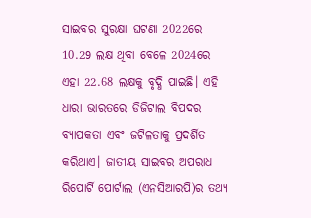ସାଇବର ସୁରକ୍ଷା ଘଟଣା 2022ରେ 10.29 ଲକ୍ଷ ଥିବା ବେଳେ 2024ରେ ଏହା 22.68 ଲକ୍ଷକୁ ବୃଦ୍ଧି ପାଇଛି। ଏହି ଧାରା ଭାରତରେ ଡିଜିଟାଲ ବିପଦର ବ୍ୟାପକତା ଏବଂ ଜଟିଳତାକୁ ପ୍ରଦର୍ଶିତ କରିଥାଏ। ଜାତୀୟ ସାଇବର ଅପରାଧ ରିପୋର୍ଟି ପୋର୍ଟାଲ (ଏନସିଆରପି)ର ତଥ୍ୟ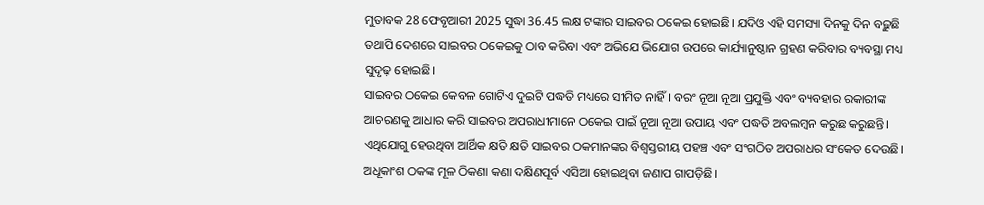ମୁତାବକ 28 ଫେବୃଆରୀ 2025 ସୁଦ୍ଧା 36.45 ଲକ୍ଷ ଟଙ୍କାର ସାଇବର ଠକେଇ ହୋଇଛି। ଯଦିଓ ଏହି ସମସ୍ୟା ଦିନକୁ ଦିନ ବଢ଼ୁଛି ତଥାପି ଦେଶରେ ସାଇବର ଠକେଇକୁ ଠାବ କରିବା ଏବଂ ଅଭିଯେ ଭିଯୋଗ ଉପରେ କାର୍ଯ୍ୟାନୁଷ୍ଠାନ ଗ୍ରହଣ କରିବାର ବ୍ୟବସ୍ଥା ମଧ୍ୟ ସୁଦୃଢ଼ ହୋଇଛି।
ସାଇବର ଠକେଇ କେବଳ ଗୋଟିଏ ଦୁଇଟି ପଦ୍ଧତି ମଧ୍ୟରେ ସୀମିତ ନାହିଁ। ବରଂ ନୂଆ ନୂଆ ପ୍ରଯୁକ୍ତି ଏବଂ ବ୍ୟବହାର ରକାରୀଙ୍କ ଆଚରଣକୁ ଆଧାର କରି ସାଇବର ଅପରାଧୀମାନେ ଠକେଇ ପାଇଁ ନୂଆ ନୂଆ ଉପାୟ ଏବଂ ପଦ୍ଧତି ଅବଲମ୍ବନ କରୁଛ କରୁଛନ୍ତି। ଏଥିଯୋଗୁ ହେଉଥିବା ଆର୍ଥିକ କ୍ଷତି କ୍ଷତି ସାଇବର ଠକମାନଙ୍କର ବିଶ୍ବସ୍ତରୀୟ ପହଞ୍ଚ ଏବଂ ସଂଗଠିତ ଅପରାଧର ସଂକେତ ଦେଉଛି। ଅଧୂକାଂଶ ଠକଙ୍କ ମୂଳ ଠିକଣା କଣା ଦକ୍ଷିଣପୂର୍ବ ଏସିଆ ହୋଇଥିବା ଜଣାପ ଗାପଡ଼ିଛି।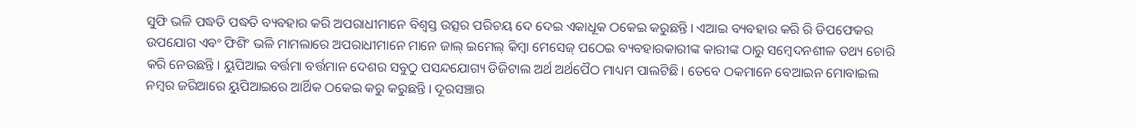ସୁଫି ଭଳି ପଦ୍ଧତି ପଦ୍ଧତି ବ୍ୟବହାର କରି ଅପରାଧୀମାନେ ବିଶ୍ବସ୍ତ ଉତ୍ସର ପରିଚୟ ଦେ ଦେଇ ଏକାଧୂକ ଠକେଇ କରୁଛନ୍ତି। ଏଆଇ ବ୍ୟବହାର କରି ରି ଡିପଫେକର ଉପଯୋଗ ଏବଂ ଫିଶିଂ ଭଳି ମାମଲାରେ ଅପରାଧୀମାନେ ମାନେ ଜାଲ୍ ଇମେଲ୍ କିମ୍ବା ମେସେଜ୍ ପଠେଇ ବ୍ୟବହାରକାରୀଙ୍କ କାରୀଙ୍କ ଠାରୁ ସମ୍ବେଦନଶୀଳ ତଥ୍ୟ ଚୋରି କରି ନେଉଛନ୍ତି। ୟୁପିଆଇ ବର୍ତ୍ତମା ବର୍ତ୍ତମାନ ଦେଶର ସବୁଠୁ ପସନ୍ଦଯୋଗ୍ୟ ଡିଜିଟାଲ ଅର୍ଥ ଅର୍ଥପୈଠ ମାଧ୍ୟମ ପାଲଟିଛି। ତେବେ ଠକମାନେ ବେଆଇନ ମୋବାଇଲ ନମ୍ବର ଜରିଆରେ ୟୁପିଆଇରେ ଆର୍ଥିକ ଠକେଇ କରୁ କରୁଛନ୍ତି। ଦୂରସଞ୍ଚାର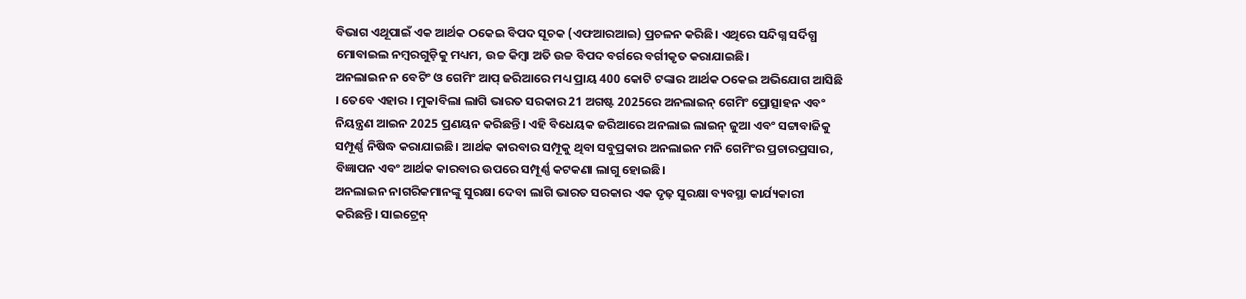ବିଭାଗ ଏଥୂପାଇଁ ଏକ ଆର୍ଥକ ଠକେଇ ବିପଦ ସୂଚକ (ଏଫଆରଆଇ) ପ୍ରଚଳନ କରିଛି। ଏଥିରେ ସନ୍ଦିଗ୍ନ ସର୍ଦିଗ୍ଧ ମୋବାଇଲ ନମ୍ବରଗୁଡ଼ିକୁ ମଧ୍ୟମ, ଉଚ୍ଚ କିମ୍ବା ଅତି ଉଚ୍ଚ ବିପଦ ବର୍ଗରେ ବର୍ଗୀକୃତ କରାଯାଇଛି।
ଅନଲାଇନ ନ ବେଟିଂ ଓ ଗେମିଂ ଆପ୍ ଜରିଆରେ ମଧ୍ୟ ପ୍ରାୟ 400 କୋଟି ଟଙ୍କାର ଆର୍ଥକ ଠକେଇ ଅଭିଯୋଗ ଆସିଛି । ତେବେ ଏହାର । ମୁକାବିଲା ଲାଗି ଭାରତ ସରକାର 21 ଅଗଷ୍ଟ 2025ରେ ଅନଲାଇନ୍ ଗେମିଂ ପ୍ରୋତ୍ସାହନ ଏବଂ ନିୟନ୍ତ୍ରଣ ଆଇନ 2025 ପ୍ରଣୟନ କରିଛନ୍ତି। ଏହି ବିଧେୟକ ଜରିଆରେ ଅନଲାଇ ଲାଇନ୍ ଜୁଆ ଏବଂ ସଟ୍ଟାବାଜିକୁ ସମ୍ପୂର୍ଣ୍ଣ ନିଷିଦ୍ଧ କରାଯାଇଛି। ଆର୍ଥକ କାରବାର ସମ୍ପୂକୁ ଥିବା ସବୁପ୍ରକାର ଅନଲାଇନ ମନି ଗେମିଂର ପ୍ରଚାରପ୍ରସାର, ବିଜ୍ଞାପନ ଏବଂ ଆର୍ଥକ କାରବାର ଉପରେ ସମ୍ପୂର୍ଣ୍ଣ କଟକଣା ଲାଗୁ ହୋଇଛି।
ଅନଲାଇନ ନାଗରିକମାନଙ୍କୁ ସୁରକ୍ଷା ଦେବା ଲାଗି ଭାରତ ସରକାର ଏକ ଦୃଢ଼ ସୁରକ୍ଷା ବ୍ୟବସ୍ଥା କାର୍ଯ୍ୟକାରୀ କରିଛନ୍ତି। ସାଇଟ୍ରେନ୍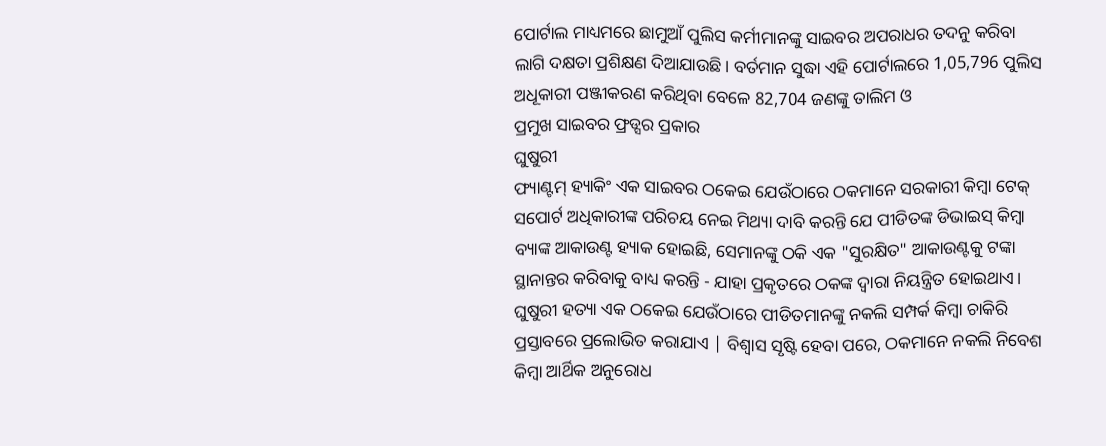ପୋର୍ଟାଲ ମାଧ୍ୟମରେ ଛାମୁଆଁ ପୁଲିସ କର୍ମୀମାନଙ୍କୁ ସାଇବର ଅପରାଧର ତଦନୁ କରିବା ଲାଗି ଦକ୍ଷତା ପ୍ରଶିକ୍ଷଣ ଦିଆଯାଉଛି। ବର୍ତମାନ ସୁଦ୍ଧା ଏହି ପୋର୍ଟାଲରେ 1,05,796 ପୁଲିସ ଅଧୂକାରୀ ପଞ୍ଜୀକରଣ କରିଥିବା ବେଳେ 82,704 ଜଣଙ୍କୁ ତାଲିମ ଓ
ପ୍ରମୁଖ ସାଇବର ଫ୍ରଡ୍ସର ପ୍ରକାର
ଘୁଷୁରୀ
ଫ୍ୟାଣ୍ଟମ୍ ହ୍ୟାକିଂ ଏକ ସାଇବର ଠକେଇ ଯେଉଁଠାରେ ଠକମାନେ ସରକାରୀ କିମ୍ବା ଟେକ୍ ସପୋର୍ଟ ଅଧିକାରୀଙ୍କ ପରିଚୟ ନେଇ ମିଥ୍ୟା ଦାବି କରନ୍ତି ଯେ ପୀଡିତଙ୍କ ଡିଭାଇସ୍ କିମ୍ବା ବ୍ୟାଙ୍କ ଆକାଉଣ୍ଟ ହ୍ୟାକ ହୋଇଛି, ସେମାନଙ୍କୁ ଠକି ଏକ "ସୁରକ୍ଷିତ" ଆକାଉଣ୍ଟକୁ ଟଙ୍କା ସ୍ଥାନାନ୍ତର କରିବାକୁ ବାଧ୍ୟ କରନ୍ତି - ଯାହା ପ୍ରକୃତରେ ଠକଙ୍କ ଦ୍ୱାରା ନିୟନ୍ତ୍ରିତ ହୋଇଥାଏ।
ଘୁଷୁରୀ ହତ୍ୟା ଏକ ଠକେଇ ଯେଉଁଠାରେ ପୀଡିତମାନଙ୍କୁ ନକଲି ସମ୍ପର୍କ କିମ୍ବା ଚାକିରି ପ୍ରସ୍ତାବରେ ପ୍ରଲୋଭିତ କରାଯାଏ | ବିଶ୍ୱାସ ସୃଷ୍ଟି ହେବା ପରେ, ଠକମାନେ ନକଲି ନିବେଶ କିମ୍ବା ଆର୍ଥିକ ଅନୁରୋଧ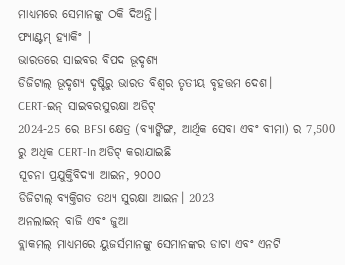ମାଧ୍ୟମରେ ସେମାନଙ୍କୁ ଠକି ଦିଅନ୍ତି।
ଫ୍ୟାଣ୍ଟମ୍ ହ୍ୟାକିଂ |
ଭାରତରେ ସାଇବର ବିପଦ ଭୂଦୃଶ୍ୟ
ଡିଜିଟାଲ୍ ଭୂଦୃଶ୍ୟ ଦୃଷ୍ଟିରୁ ଭାରତ ବିଶ୍ୱର ତୃତୀୟ ବୃହତ୍ତମ ଦେଶ।
CERT-ଇନ୍ ସାଇବରସୁରକ୍ଷା ଅଡିଟ୍
2024-25 ରେ BFSI କ୍ଷେତ୍ର (ବ୍ୟାଙ୍କିଙ୍ଗ, ଆର୍ଥିକ ସେବା ଏବଂ ବୀମା) ର 7,500 ରୁ ଅଧିକ CERT-In ଅଡିଟ୍ କରାଯାଇଛି
ସୂଚନା ପ୍ରଯୁକ୍ତିବିଦ୍ୟା ଆଇନ, ୨୦୦୦
ଡିଜିଟାଲ୍ ବ୍ୟକ୍ତିଗତ ତଥ୍ୟ ସୁରକ୍ଷା ଆଇନ। 2023
ଅନଲାଇନ୍ ବାଜି ଏବଂ ଜୁଆ
ବ୍ଲାକମଲ୍ ମାଧ୍ୟମରେ ୟୁଜର୍ସମାନଙ୍କୁ ସେମାନଙ୍କର ଡାଟା ଏବଂ ଏନଟି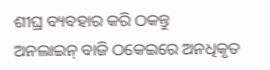ଶୀଘ୍ର ବ୍ୟବହାର କରି ଠକନ୍ତୁ
ଅନଲାଇନ୍ ବାଜି ଠକେଇରେ ଅନଧିକୃତ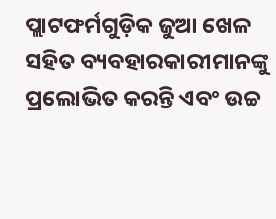ପ୍ଲାଟଫର୍ମଗୁଡ଼ିକ ଜୁଆ ଖେଳ ସହିତ ବ୍ୟବହାରକାରୀମାନଙ୍କୁ ପ୍ରଲୋଭିତ କରନ୍ତି ଏବଂ ଉଚ୍ଚ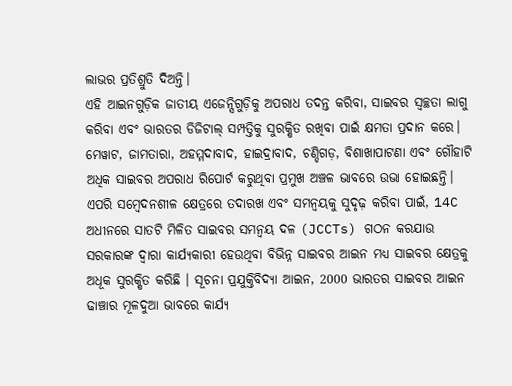ଲାଭର ପ୍ରତିଶ୍ରୁତି ଦିଅନ୍ତି।
ଏହି ଆଇନଗୁଡ଼ିକ ଜାତୀୟ ଏଜେନ୍ସିଗୁଡ଼ିକୁ ଅପରାଧ ତଦନ୍ତ କରିବା, ସାଇବର ସ୍ୱଚ୍ଛତା ଲାଗୁ କରିବା ଏବଂ ଭାରତର ଡିଜିଟାଲ୍ ସମ୍ପତ୍ତିକୁ ସୁରକ୍ଷିତ ରଖିବା ପାଇଁ କ୍ଷମତା ପ୍ରଦାନ କରେ।
ମେୱାଟ, ଜାମତାରା, ଅହମ୍ମଦାବାଦ, ହାଇଦ୍ରାବାଦ, ଚଣ୍ଡିଗଡ଼, ବିଶାଖାପାଟଣା ଏବଂ ଗୌହାଟି ଅଧିକ ସାଇବର ଅପରାଧ ରିପୋର୍ଟ କରୁଥିବା ପ୍ରମୁଖ ଅଞ୍ଚଳ ଭାବରେ ଉଭା ହୋଇଛନ୍ତି।
ଏପରି ସମ୍ବେଦନଶୀଳ କ୍ଷେତ୍ରରେ ତଦାରଖ ଏବଂ ସମନ୍ୱୟକୁ ସୁଦୃଢ଼ କରିବା ପାଇଁ, 14C ଅଧୀନରେ ସାତଟି ମିଳିତ ସାଇବର ସମନ୍ୱୟ ଦଳ (JCCTs) ଗଠନ କରଯାଉ
ସରକାରଙ୍କ ଦ୍ବାରା କାର୍ଯ୍ୟକାରୀ ହେଉଥିବା ବିଭିନ୍ନ ସାଇବର ଆଇନ ମଧ୍ୟ ସାଇବର କ୍ଷେତ୍ରକୁ ଅଧୂକ ସୁରକ୍ଷିତ କରିଛି । ସୂଚନା ପ୍ରଯୁକ୍ତିବିଦ୍ୟା ଆଇନ, 2000 ଭାରତର ସାଇବର ଆଇନ ଢାଞ୍ଚାର ମୂଳଦୁଆ ଭାବରେ କାର୍ଯ୍ୟ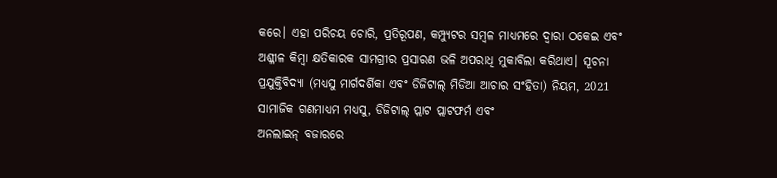କରେ। ଏହା ପରିଚୟ ଚୋରି, ପ୍ରତିରୂପଣ, କମ୍ପ୍ୟୁଟର ସମ୍ବଳ ମାଧ୍ୟମରେ ଦ୍ବାରା ଠକେଇ ଏବଂ ଅଶ୍ଳୀଳ କିମ୍ବା କ୍ଷତିକାରକ ସାମଗ୍ରୀର ପ୍ରସାରଣ ଭଳି ଅପରାଧି ମୁକାବିଲା କରିଥାଏ। ସୂଚନା ପ୍ରଯୁକ୍ତିବିଦ୍ୟା (ମଧ୍ୟସୁ ମାର୍ଗଦର୍ଶିକା ଏବଂ ଡିଜିଟାଲ୍ ମିଡିଆ ଆଚାର ସଂହିତା) ନିୟମ, 2021 ସାମାଜିକ ଗଣମାଧ୍ଯମ ମଧ୍ୟସୁ, ଡିଜିଟାଲ୍ ପ୍ଲାଟ ପ୍ଲାଟଫର୍ମ ଏବଂ
ଅନଲାଇନ୍ ବଜାରରେ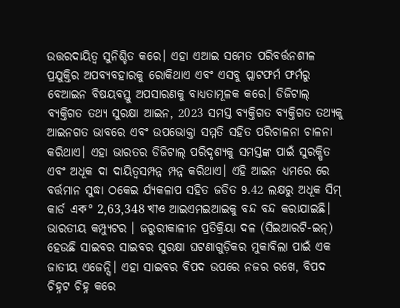ଉତ୍ତରଦାୟିତ୍ବ ସୁନିଶ୍ଚିତ କରେ। ଏହା ଏଆଇ ସମେତ ପରିବର୍ତ୍ତନଶୀଳ ପ୍ରଯୁକ୍ତିର ଅପବ୍ୟବହାରକୁ ରୋକିଥାଏ ଏବଂ ଏସବୁ ପ୍ଲାଟଫର୍ମ ଫର୍ମରୁ ବେଆଇନ ବିଷୟବସ୍ତୁ ଅପସାରଣକୁ ବାଧ୍ୟତାମୂଳକ କରେ। ଡିଜିଟାଲ୍ ବ୍ୟକ୍ତିଗତ ତଥ୍ୟ ସୁରକ୍ଷା ଆଇନ, 2023 ସମସ୍ତ ବ୍ୟକ୍ତିଗତ ବ୍ୟକ୍ତିଗତ ତଥ୍ୟକୁ
ଆଇନଗତ ଭାବରେ ଏବଂ ଉପଭୋକ୍ତା ସମ୍ମତି ସହିତ ପରିଚାଳନା ଚାଳନା କରିଥାଏ। ଏହା ଭାରତର ଡିଜିଟାଲ୍ ପରିଦୃଶ୍ୟକୁ ସମସ୍ତଙ୍କ ପାଇଁ ସୁରକ୍ଷିତ ଏବଂ ଅଧୂକ ଦା ଦାୟିତ୍ଵସମ୍ପନ୍ନ ମ୍ପନ୍ନ କରିଥାଏ। ଏହି ଆଇନ ଧ୍ଯମରେ ରେ ବର୍ତ୍ତମାନ ସୁଦ୍ଧା ଠକେଇ ର୍ଯ୍ୟକଳାପ ସହିତ ଜଡିତ 9.42 ଲକ୍ଷରୁ ଅଧୂକ ସିମ୍ କାର୍ଡ এক° 2,63,348 খাও ଆଇଏମଇଆଇକୁ ବନ୍ଦ ବନ୍ଦ କରାଯାଇଛି।
ଭାରତୀୟ କମ୍ପ୍ୟୁଟର । ଜରୁରୀକାଳୀନ ପ୍ରତିକ୍ରିୟା ଦଳ (ସିଇଆରଟି-ଇନ୍) ହେଉଛି ସାଇବର ସାଇବର ସୁରକ୍ଷା ଘଟଣାଗୁଡ଼ିକର ମୁକାବିଲା ପାଇଁ ଏକ ଜାତୀୟ ଏଜେନ୍ସି। ଏହା ସାଇବର ବିପଦ ଉପରେ ନଜର ରଖେ, ବିପଦ ଚିହ୍ନଟ ଚିହ୍ନ କରେ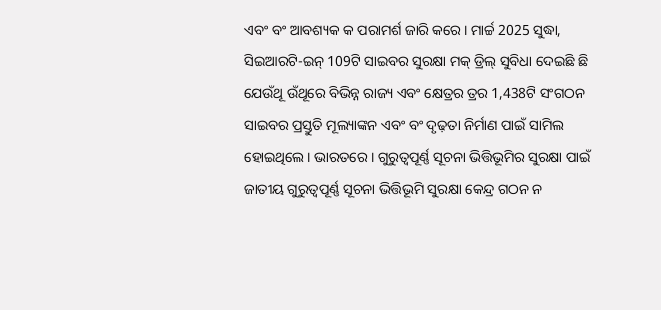ଏବଂ ବଂ ଆବଶ୍ୟକ କ ପରାମର୍ଶ ଜାରି କରେ। ମାର୍ଚ୍ଚ 2025 ସୁଦ୍ଧା, ସିଇଆରଟି-ଇନ୍ 109ଟି ସାଇବର ସୁରକ୍ଷା ମକ୍ ଡ୍ରିଲ୍ ସୁବିଧା ଦେଇଛି ଛି ଯେଉଁଥୂ ଉଁଥୂରେ ବିଭିନ୍ନ ରାଜ୍ୟ ଏବଂ କ୍ଷେତ୍ରର ତ୍ରର 1,438ଟି ସଂଗଠନ ସାଇବର ପ୍ରସ୍ତୁତି ମୂଲ୍ୟାଙ୍କନ ଏବଂ ବଂ ଦୃଢ଼ତା ନିର୍ମାଣ ପାଇଁ ସାମିଲ ହୋଇଥିଲେ। ଭାରତରେ । ଗୁରୁତ୍ୱପୂର୍ଣ୍ଣ ସୂଚନା ଭିତ୍ତିଭୂମିର ସୁରକ୍ଷା ପାଇଁ ଜାତୀୟ ଗୁରୁତ୍ବପୂର୍ଣ୍ଣ ସୂଚନା ଭିତ୍ତିଭୂମି ସୁରକ୍ଷା କେନ୍ଦ୍ର ଗଠନ ନ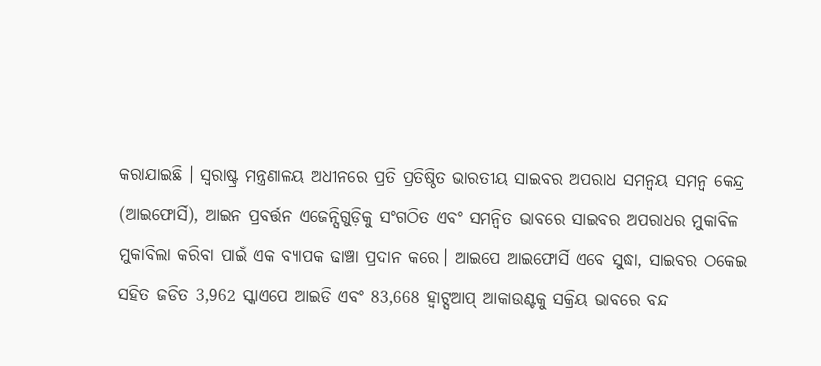କରାଯାଇଛି । ସ୍ବରାଷ୍ଟ୍ର ମନ୍ତ୍ରଣାଳୟ ଅଧୀନରେ ପ୍ରତି ପ୍ରତିଷ୍ଠିତ ଭାରତୀୟ ସାଇବର ଅପରାଧ ସମନ୍ବୟ ସମନ୍ବ କେନ୍ଦ୍ର (ଆଇଫୋର୍ସି), ଆଇନ ପ୍ରବର୍ତ୍ତନ ଏଜେନ୍ସିଗୁଡ଼ିକୁ ସଂଗଠିତ ଏବଂ ସମନ୍ବିତ ଭାବରେ ସାଇବର ଅପରାଧର ମୁକାବିଳ ମୁକାବିଲା କରିବା ପାଇଁ ଏକ ବ୍ୟାପକ ଢାଞ୍ଚା ପ୍ରଦାନ କରେ। ଆଇପେ ଆଇଫୋର୍ସି ଏବେ ସୁଦ୍ଧା, ସାଇବର ଠକେଇ ସହିତ ଜଡିତ 3,962 ସ୍କାଏପେ ଆଇଡି ଏବଂ 83,668 ହ୍ବାଟ୍ସଆପ୍ ଆକାଉଣ୍ଟକୁ ସକ୍ରିୟ ଭାବରେ ବନ୍ଦ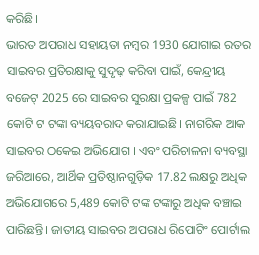କରିଛି।
ଭାରତ ଅପରାଧ ସହାୟତା ନମ୍ବର 1930 ଯୋଗାଇ ରତର ସାଇବର ପ୍ରତିରକ୍ଷାକୁ ସୁଦୃଢ଼ କରିବା ପାଇଁ, କେନ୍ଦ୍ରୀୟ ବଜେଟ୍ 2025 ରେ ସାଇବର ସୁରକ୍ଷା ପ୍ରକଳ୍ପ ପାଇଁ 782 କୋଟି ଟ ଟଙ୍କା ବ୍ୟୟବରାଦ କରାଯାଇଛି। ନାଗରିକ ଆକ ସାଇବର ଠକେଇ ଅଭିଯୋଗ । ଏବଂ ପରିଚାଳନା ବ୍ୟବସ୍ଥା ଜରିଆରେ, ଆର୍ଥିକ ପ୍ରତିଷ୍ଠାନଗୁଡ଼ିକ 17.82 ଲକ୍ଷରୁ ଅଧିକ ଅଭିଯୋଗରେ 5,489 କୋଟି ଟଙ୍କ ଟଙ୍କାରୁ ଅଧିକ ବଞ୍ଚାଇ ପାରିଛନ୍ତି। ଜାତୀୟ ସାଇବର ଅପରାଧ ରିପୋଟିଂ ପୋର୍ଟାଲ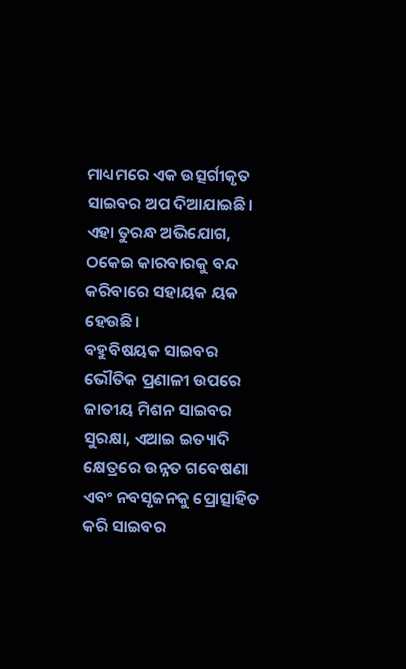ମାଧ୍ୟମରେ ଏକ ଉତ୍ସର୍ଗୀକୃତ ସାଇବର ଅପ ଦିଆଯାଇଛି। ଏହା ତୁରନ୍ଧ ଅଭିଯୋଗ, ଠକେଇ କାରବାରକୁ ବନ୍ଦ କରିବାରେ ସହାୟକ ୟକ ହେଉଛି।
ବହୁବିଷୟକ ସାଇବର ଭୌତିକ ପ୍ରଣାଳୀ ଉପରେ ଜାତୀୟ ମିଶନ ସାଇବର ସୁରକ୍ଷା, ଏଆଇ ଇତ୍ୟାଦି କ୍ଷେତ୍ରରେ ଉନ୍ନତ ଗବେଷଣା ଏବଂ ନବସୃଜନକୁ ପ୍ରୋତ୍ସାହିତ କରି ସାଇବର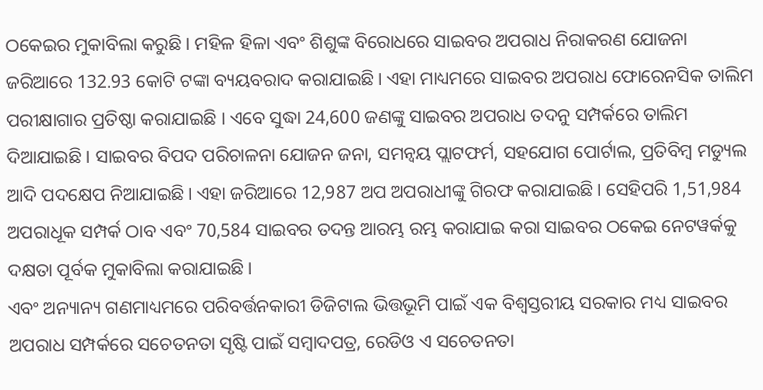ଠକେଇର ମୁକାବିଲା କରୁଛି । ମହିଳ ହିଳା ଏବଂ ଶିଶୁଙ୍କ ବିରୋଧରେ ସାଇବର ଅପରାଧ ନିରାକରଣ ଯୋଜନା ଜରିଆରେ 132.93 କୋଟି ଟଙ୍କା ବ୍ୟୟବରାଦ କରାଯାଇଛି। ଏହା ମାଧ୍ୟମରେ ସାଇବର ଅପରାଧ ଫୋରେନସିକ ତାଲିମ ପରୀକ୍ଷାଗାର ପ୍ରତିଷ୍ଠା କରାଯାଇଛି । ଏବେ ସୁଦ୍ଧା 24,600 ଜଣଙ୍କୁ ସାଇବର ଅପରାଧ ତଦନୁ ସମ୍ପର୍କରେ ତାଲିମ ଦିଆଯାଇଛି । ସାଇବର ବିପଦ ପରିଚାଳନା ଯୋଜନ ଜନା, ସମନ୍ବୟ ପ୍ଲାଟଫର୍ମ, ସହଯୋଗ ପୋର୍ଟାଲ, ପ୍ରତିବିମ୍ବ ମଡ୍ୟୁଲ ଆଦି ପଦକ୍ଷେପ ନିଆଯାଇଛି। ଏହା ଜରିଆରେ 12,987 ଅପ ଅପରାଧୀଙ୍କୁ ଗିରଫ କରାଯାଇଛି। ସେହିପରି 1,51,984 ଅପରାଧୂକ ସମ୍ପର୍କ ଠାବ ଏବଂ 70,584 ସାଇବର ତଦନ୍ତ ଆରମ୍ଭ ରମ୍ଭ କରାଯାଇ କରା ସାଇବର ଠକେଇ ନେଟୱର୍କକୁ ଦକ୍ଷତା ପୂର୍ବକ ମୁକାବିଲା କରାଯାଇଛି।
ଏବଂ ଅନ୍ୟାନ୍ୟ ଗଣମାଧ୍ୟମରେ ପରିବର୍ତ୍ତନକାରୀ ଡିଜିଟାଲ ଭିତ୍ତଭୂମି ପାଇଁ ଏକ ବିଶ୍ବସ୍ତରୀୟ ସରକାର ମଧ୍ୟ ସାଇବର ଅପରାଧ ସମ୍ପର୍କରେ ସଚେତନତା ସୃଷ୍ଟି ପାଇଁ ସମ୍ବାଦପତ୍ର, ରେଡିଓ ଏ ସଚେତନତା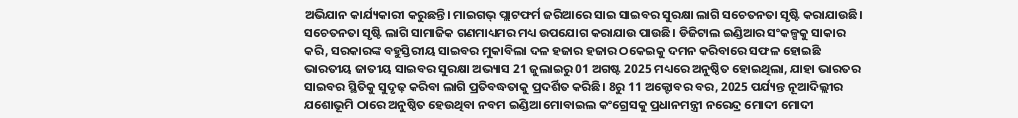ଅଭିଯାନ କାର୍ଯ୍ୟକାରୀ କରୁଛନ୍ତି। ମାଇଗଭ୍ ପ୍ଲାଟଫର୍ମ ଜରିଆରେ ସାଇ ସାଇବର ସୁରକ୍ଷା ଲାଗି ସଚେତନତା ସୃଷ୍ଟି କରାଯାଉଛି। ସଚେତନତା ସୃଷ୍ଟି ଲାଗି ସାମାଜିକ ଗଣମାଧ୍ୟମର ମଧ୍ୟ ଉପଯୋଗ କରାଯାଉ ପାଉଛି। ଡିଜିଟାଲ ଇଣ୍ଡିଆର ସଂକଳ୍ପକୁ ସାକାର କରି, ସରକାରଙ୍କ ବହୁସ୍ତିରୀୟ ସାଇବର ମୁକାବିଲା ଦଳ ହଜାର ହଜାର ଠକେଇକୁ ଦମନ କରିବାରେ ସଫଳ ହୋଇଛି
ଭାରତୀୟ ଜାତୀୟ ସାଇବର ସୁରକ୍ଷା ଅଭ୍ୟାସ 21 ଜୁଲାଇରୁ 01 ଅଗଷ୍ଟ 2025 ମଧ୍ୟରେ ଅନୁଷ୍ଠିତ ହୋଇଥିଲା, ଯାହା ଭାରତର ସାଇବର ସ୍ଥିତିକୁ ସୁଦୃଢ଼ କରିବା ଲାଗି ପ୍ରତିବଦ୍ଧତାକୁ ପ୍ରଦର୍ଶିତ କରିଛି। 8ରୁ 11 ଅକ୍ଟୋବର ବର, 2025 ପର୍ଯ୍ୟନ୍ତ ନୂଆଦିଲ୍ଲୀର ଯଶୋଭୂମି ଠାରେ ଅନୁଷ୍ଠିତ ହେଉଥିବା ନବମ ଇଣ୍ଡିଆ ମୋବାଇଲ କଂଗ୍ରେସକୁ ପ୍ରଧାନମନ୍ତ୍ରୀ ନରେନ୍ଦ୍ର ମୋଦୀ ମୋଦୀ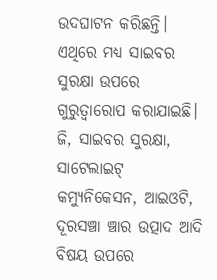ଉଦଘାଟନ କରିଛନ୍ତି। ଏଥିରେ ମଧ୍ୟ ସାଇବର ସୁରକ୍ଷା ଉପରେ ଗୁରୁତ୍ବାରୋପ କରାଯାଇଛି। ଜି, ସାଇବର ସୁରକ୍ଷା, ସାଟେଲାଇଟ୍ କମ୍ୟୁନିକେସନ, ଆଇଓଟି, ଦୂରସଞ୍ଚା ଞ୍ଚାର ଉତ୍ପାଦ ଆଦି ବିଷୟ ଉପରେ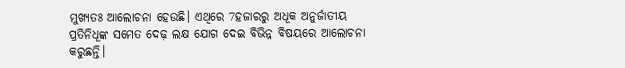ମୁଖ୍ୟତଃ ଆଲୋଚନା ହେଉଛି। ଏଥିରେ 7ହଜାରରୁ ଅଧୂକ ଅନୁର୍ଜାତୀୟ ପ୍ରତିନିଧୂଙ୍କ ସମେତ ଦେଢ଼ ଲକ୍ଷ ଯୋଗ ଦେଇ ବିଭିନ୍ନ ବିଷୟରେ ଆଲୋଚନା କରୁଛନ୍ତି।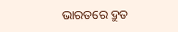ଭାରତରେ ଦ୍ରୁତ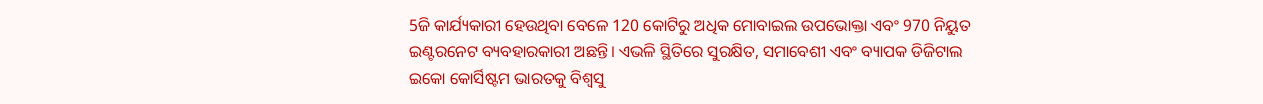5ଜି କାର୍ଯ୍ୟକାରୀ ହେଉଥିବା ବେଳେ 120 କୋଟିରୁ ଅଧିକ ମୋବାଇଲ ଉପଭୋକ୍ତା ଏବଂ 970 ନିୟୁତ ଇଣ୍ଟରନେଟ ବ୍ୟବହାରକାରୀ ଅଛନ୍ତି। ଏଭଳି ସ୍ଥିତିରେ ସୁରକ୍ଷିତ, ସମାବେଶୀ ଏବଂ ବ୍ୟାପକ ଡିଜିଟାଲ ଇକୋ କୋର୍ସିଷ୍ଟମ ଭାରତକୁ ବିଶ୍ବସୁ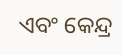ଏବଂ କେନ୍ଦ୍ର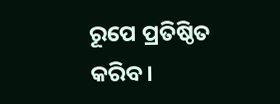ରୂପେ ପ୍ରତିଷ୍ଠିତ କରିବ।